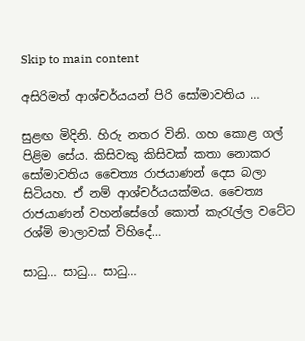Skip to main content

අසිරිමත් ආශ්චර්යයන් පිරි සෝමාවතිය …

සුළඟ මිදිනි. හිරු නතර විනි. ගහ කොළ ගල් පිළිම සේය. කිසිවකු කිසිවක්‌ කතා නොකර සෝමාවතිය චෛත්‍ය රාජයාණන් දෙස බලා සිටියහ. ඒ නම් ආශ්චර්යයක්‌මය. චෛත්‍ය රාජයාණන් වහන්සේගේ කොත් කැරැල්ල වටේට රශ්මි මාලාවක්‌ විහිදේ…

සාධු… සාධු… සාධු…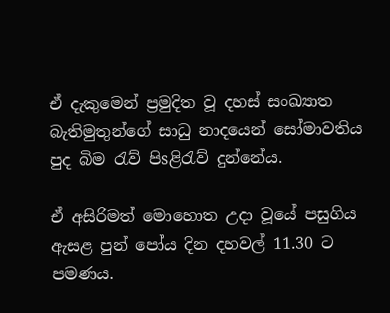ඒ දැකුමෙන් ප්‍රමුදිත වූ දහස්‌ සංඛ්‍යාත බැතිමුතුන්ගේ සාධු නාදයෙන් සෝමාවතිය පුද බිම රැව් පිsළිරැව් දුන්නේය.

ඒ අසිරිමත් මොහොත උදා වූයේ පසුගිය ඇසළ පුන් පෝය දින දහවල් 11.30 ට පමණය.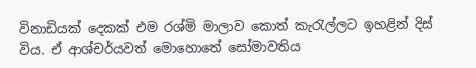විනාඩියක්‌ දෙකක්‌ එම රශ්මි මාලාව කොත් කැරැල්ලට ඉහළින් දිස්‌ විය. ඒ ආශ්චර්යවත් මොහොතේ සෝමාවතිය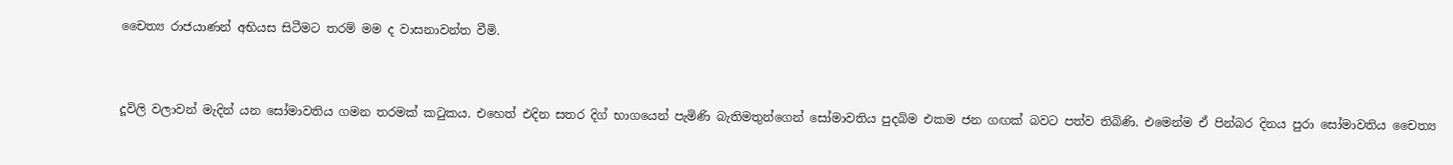චෛත්‍ය රාජයාණන් අභියස සිටීමට තරම් මම ද වාසනාවන්ත වීමි.


දූවිලි වලාවන් මැදින් යන සෝමාවතිය ගමන තරමක්‌ කටුකය. එහෙත් එදින සතර දිග් භාගයෙන් පැමිණි බැතිමතුන්ගෙන් සෝමාවතිය පුදබිම එකම ජන ගඟක්‌ බවට පත්ව තිබිණි. එමෙන්ම ඒ පින්බර දිනය පුරා සෝමාවතිය චෛත්‍ය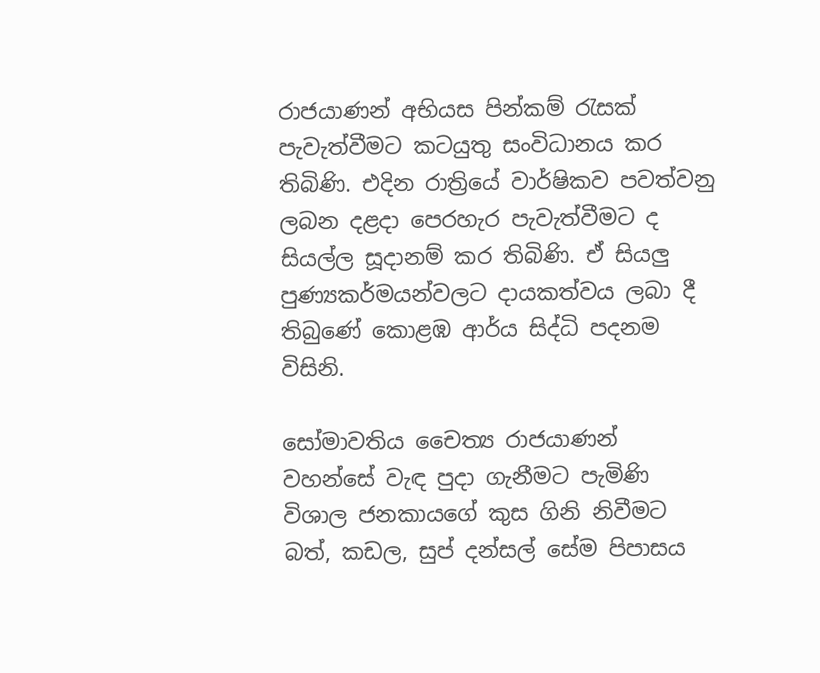රාජයාණන් අභියස පින්කම් රැසක්‌ පැවැත්වීමට කටයුතු සංවිධානය කර තිබිණි. එදින රාත්‍රියේ වාර්ෂිකව පවත්වනු ලබන දළදා පෙරහැර පැවැත්වීමට ද සියල්ල සූදානම් කර තිබිණි. ඒ සියලු පුණ්‍යකර්මයන්වලට දායකත්වය ලබා දී තිබුණේ කොළඹ ආර්ය සිද්ධි පදනම විසිනි.

සෝමාවතිය චෛත්‍ය රාජයාණන් වහන්සේ වැඳ පුදා ගැනීමට පැමිණි විශාල ජනකායගේ කුස ගිනි නිවීමට බත්, කඩල, සුප් දන්සල් සේම පිපාසය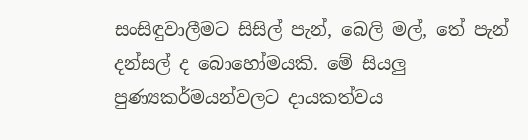සංසිඳුවාලීමට සිසිල් පැන්, බෙලි මල්, තේ පැන් දන්සල් ද බොහෝමයකි. මේ සියලු පුණ්‍යකර්මයන්වලට දායකත්වය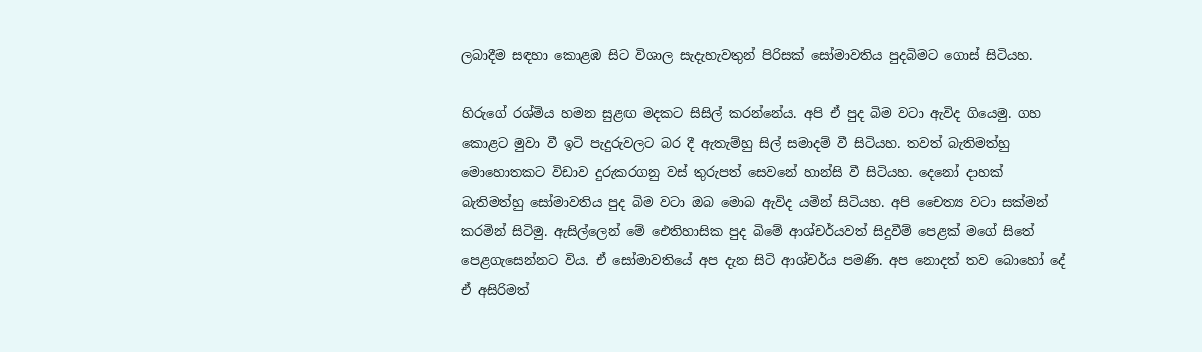ලබාදීම සඳහා කොළඹ සිට විශාල සැදැහැවතුන් පිරිසක්‌ සෝමාවතිය පුදබිමට ගොස්‌ සිටියහ.

හිරුගේ රශ්මිය හමන සුළඟ මදකට සිසිල් කරන්නේය. අපි ඒ පුද බිම වටා ඇවිද ගියෙමු. ගහ කොළට මුවා වී ඉටි පැදුරුවලට බර දී ඇතැම්හු සිල් සමාදම් වී සිටියහ. තවත් බැතිමත්හු මොහොතකට විඩාව දුරුකරගනු වස්‌ තුරුපත් සෙවනේ හාන්සි වී සිටියහ. දෙනෝ දාහක්‌ බැතිමත්හු සෝමාවතිය පුද බිම වටා ඔබ මොබ ඇවිද යමින් සිටියහ. අපි චෛත්‍ය වටා සක්‌මන් කරමින් සිටිමු. ඇසිල්ලෙන් මේ ඓතිහාසික පුද බිමේ ආශ්චර්යවත් සිදුවීම් පෙළක්‌ මගේ සිතේ පෙළගැසෙන්නට විය. ඒ සෝමාවතියේ අප දැන සිටි ආශ්චර්ය පමණි. අප නොදත් තව බොහෝ දේ ඒ අසිරිමත්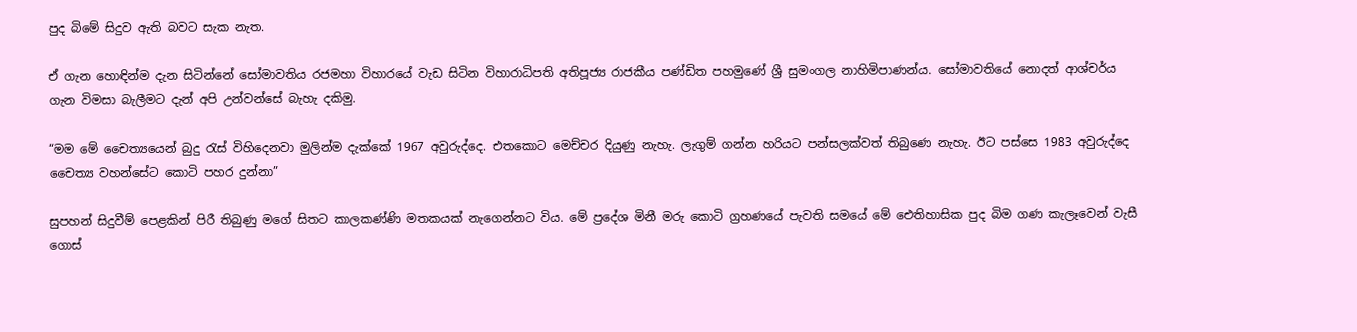පුද බිමේ සිදුව ඇති බවට සැක නැත.

ඒ ගැන හොඳින්ම දැන සිටින්නේ සෝමාවතිය රජමහා විහාරයේ වැඩ සිටින විහාරාධිපති අතිපූජ්‍ය රාජකීය පණ්‌ඩිත පහමුණේ ශ්‍රී සුමංගල නාහිමිපාණන්ය. සෝමාවතියේ නොදත් ආශ්චර්ය ගැන විමසා බැලීමට දැන් අපි උන්වන්සේ බැහැ දකිමු.

“මම මේ චෛත්‍යයෙන් බුදු රැස්‌ විහිදෙනවා මුලින්ම දැක්‌කේ 1967 අවුරුද්දෙ. එතකොට මෙච්චර දියුණු නැහැ. ලැගුම් ගන්න හරියට පන්සලක්‌වත් තිබුණෙ නැහැ. ඊට පස්‌සෙ 1983 අවුරුද්දෙ චෛත්‍ය වහන්සේට කොටි පහර දුන්නා”

සුපහන් සිදුවීම් පෙළකින් පිරී තිබුණු මගේ සිතට කාලකණ්‌ණි මතකයක්‌ නැගෙන්නට විය. මේ ප්‍රදේශ මිනී මරු කොටි ග්‍රහණයේ පැවති සමයේ මේ ඓතිහාසික පුද බිම ගණ කැලෑවෙන් වැසී ගොස්‌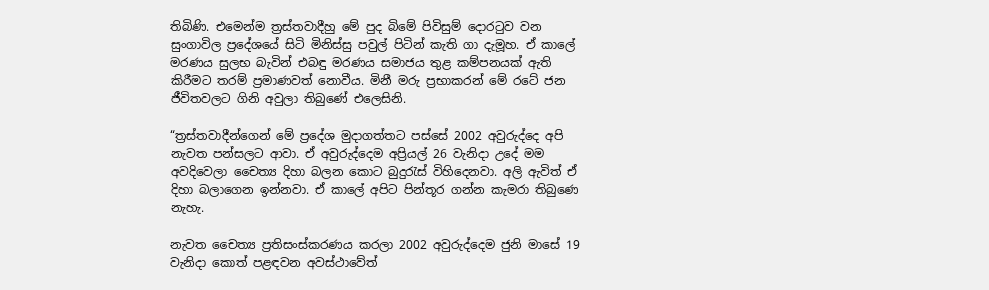තිබිණි. එමෙන්ම ත්‍රස්‌තවාදීහු මේ පුද බිමේ පිවිසුම් දොරටුව වන සුංගාවිල ප්‍රදේශයේ සිටි මිනිස්‌සු පවුල් පිටින් කැති ගා දැමූහ. ඒ කාලේ මරණය සුලභ බැවින් එබඳු මරණය සමාජය තුළ කම්පනයක්‌ ඇති කිරීමට තරම් ප්‍රමාණවත් නොවීය. මිනී මරු ප්‍රභාකරන් මේ රටේ ජන ජීවිතවලට ගිනි අවුලා තිබුණේ එලෙසිනි.

“ත්‍රස්‌තවාදීන්ගෙන් මේ ප්‍රදේශ මුදාගත්තට පස්‌සේ 2002 අවුරුද්දෙ අපි නැවත පන්සලට ආවා. ඒ අවුරුද්දෙම අප්‍රියල් 26 වැනිදා උදේ මම අවදිවෙලා චෛත්‍ය දිහා බලන කොට බුදුරැස්‌ විහිදෙනවා. අලි ඇවිත් ඒ දිහා බලාගෙන ඉන්නවා. ඒ කාලේ අපිට පින්තූර ගන්න කැමරා තිබුණෙ නැහැ.

නැවත චෛත්‍ය ප්‍රතිසංස්‌කරණය කරලා 2002 අවුරුද්දෙම ජුනි මාසේ 19 වැනිදා කොත් පළඳවන අවස්‌ථාවේත්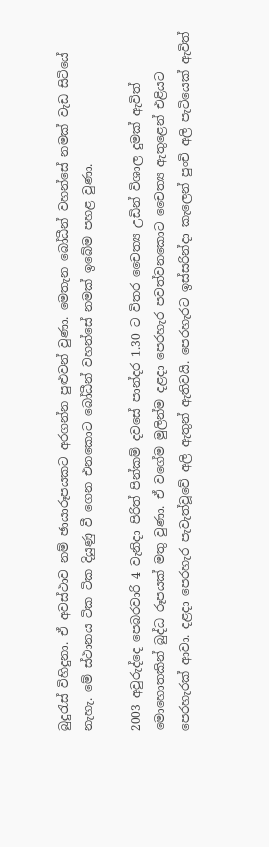බුදුරැස්‌ විහිදුනා. ඒ අවස්‌ථාව නම් ඡායාරූපයකට අරගන්න පුළුවන් වුණා. මෙතැන බෝධීන් වහන්සේ නමක්‌ වැඩ සිටියේ නැහැ. මේ ස්‌ථානය ටික ටික දියුණු වී ගෙන එනකොට බෝධීන් වහන්සේ නමක්‌ ඉබේම පහළ වුණා.

2003 අවුරුද්දෙ පෙබරවාරි 4 වැනිදා පිරිත් පින්කම් දවසේ පාන්දර 1.30 ට විතර චෛත්‍ය උඩින් විශාල දුමක්‌ ඇවිත් මොහොතකින් බුද්ධ රූපයක්‌ මතු වුණා. ඒ වගේම මුලින්ම දළදා පෙරහැර පවත්වනකොට චෛත්‍ය ඇතුළෙන් එළියට පෙරහැරක්‌ ආවා. දළදා පෙරහැර පැවැත්වූවේ අලි ඇතුන් ඇතිවයි. පෙරහැරට ඉස්‌සරින්දා කැලෙන් පුංචි අලි පැටියෙක්‌ ඇවිත්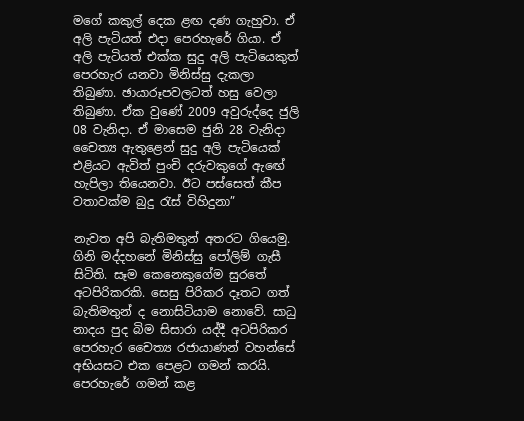මගේ කකුල් දෙක ළඟ දණ ගැහුවා. ඒ අලි පැටියත් එදා පෙරහැරේ ගියා. ඒ අලි පැටියත් එක්‌ක සුදු අලි පැටියෙකුත් පෙරහැර යනවා මිනිස්‌සු දැකලා තිබුණා. ඡායාරූපවලටත් හසු වෙලා තිබුණා. ඒක වුණේ 2009 අවුරුද්දෙ ජුලි 08 වැනිදා. ඒ මාසෙම ජුනි 28 වැනිදා චෛත්‍ය ඇතුළෙන් සුදු අලි පැටියෙක්‌ එළියට ඇවිත් පුංචි දරුවකුගේ ඇඟේ හැපිලා තියෙනවා. ඊට පස්‌සෙත් කීප වතාවක්‌ම බුදු රැස්‌ විහිදුනා”

නැවත අපි බැතිමතුන් අතරට ගියෙමු. ගිනි මද්දහනේ මිනිස්‌සු පෝලිම් ගැසී සිටිති. සෑම කෙනෙකුගේම සුරතේ අටපිරිකරකි. සෙසු පිරිකර දෑතට ගත් බැතිමතුන් ද නොසිටියාම නොවේ. සාධු නාදය පුද බිම සිසාරා යද්දී අටපිරිකර පෙරහැර චෛත්‍ය රජායාණන් වහන්සේ අභියසට එක පෙළට ගමන් කරයි. පෙරහැරේ ගමන් කළ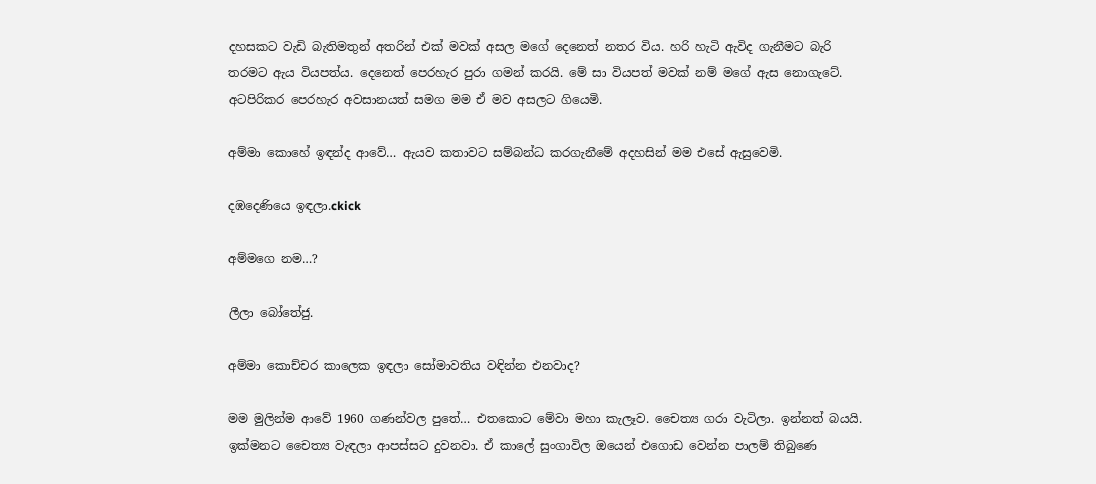දහසකට වැඩි බැතිමතුන් අතරින් එක්‌ මවක්‌ අසල මගේ දෙනෙත් නතර විය. හරි හැටි ඇවිද ගැනීමට බැරි තරමට ඇය වියපත්ය. දෙනෙත් පෙරහැර පුරා ගමන් කරයි. මේ සා වියපත් මවක්‌ නම් මගේ ඇස නොගැටේ. අටපිරිකර පෙරහැර අවසානයත් සමග මම ඒ මව අසලට ගියෙමි.

අම්මා කොහේ ඉඳන්ද ආවේ… ඇයව කතාවට සම්බන්ධ කරගැනීමේ අදහසින් මම එසේ ඇසුවෙමි.

දඹදෙණියෙ ඉඳලා.ckick

අම්මගෙ නම…?

ලීලා බෝතේජු.

අම්මා කොච්චර කාලෙක ඉඳලා සෝමාවතිය වඳින්න එනවාද?

මම මුලින්ම ආවේ 1960 ගණන්වල පුතේ… එතකොට මේවා මහා කැලෑව. චෛත්‍ය ගරා වැටිලා. ඉන්නත් බයයි. ඉක්‌මනට චෛත්‍ය වැඳලා ආපස්‌සට දුවනවා. ඒ කාලේ සුංගාවිල ඔයෙන් එගොඩ වෙන්න පාලම් තිබුණෙ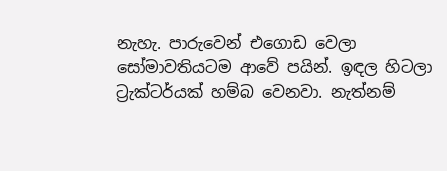නැහැ. පාරුවෙන් එගොඩ වෙලා සෝමාවතියටම ආවේ පයින්. ඉඳල හිටලා ට්‍රැක්‌ටර්යක්‌ හම්බ වෙනවා. නැත්නම්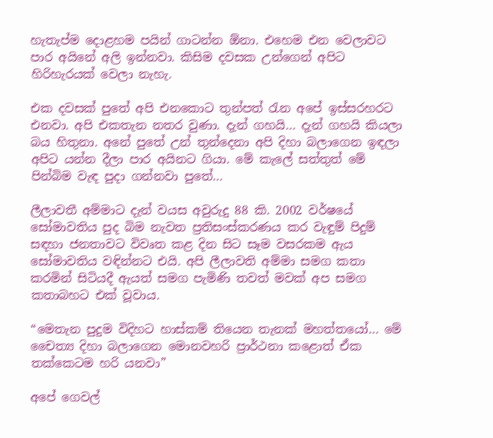හැතැප්ම දොළහම පයින් ගාටන්න ඕනා. එහෙම එන වෙලාවට පාර අයිනේ අලි ඉන්නවා. කිසිම දවසක උන්ගෙන් අපිට හිරිහැරයක්‌ වෙලා නැහැ.

එක දවසක්‌ පුතේ අපි එනකොට තුන්පත් රැන අපේ ඉස්‌සරහරට එනවා. අපි එකතැන නතර වුණා. දැන් ගහයි… දැන් ගහයි කියලා බය හිතුනා. අනේ පුතේ උන් තුන්දෙනා අපි දිහා බලාගෙන ඉඳලා අපිට යන්න දීලා පාර අයිනට ගියා. මේ කැලේ සත්තුත් මේ පින්බිම වැඳ පුදා ගන්නවා පුතේ…

ලීලාවතී අම්මාට දැන් වයස අවුරුදු 88 කි. 2002 වර්ෂයේ සෝමාවතිය පුද බිම නැවත ප්‍රතිසංස්‌කරණය කර වැඳුම් පිදුම් සඳහා ජනතාවට විවෘත කළ දින සිට සෑම වසරකම ඇය සෝමාවතිය වඳින්නට එයි. අපි ලීලාවති අම්මා සමග කතා කරමින් සිටියදී ඇයත් සමග පැමිණි තවත් මවක්‌ අප සමග කතාබහට එක්‌ වූවාය.

“මෙතැන පුදුම විදිහට හාස්‌කම් තියෙන තැනක්‌ මහත්තයෝ… මේ චෛත්‍ය දිහා බලාගෙන මොනවහරි ප්‍රාර්ථනා කළොත් ඒක තක්‌කෙටම හරි යනවා”

අපේ ගෙවල්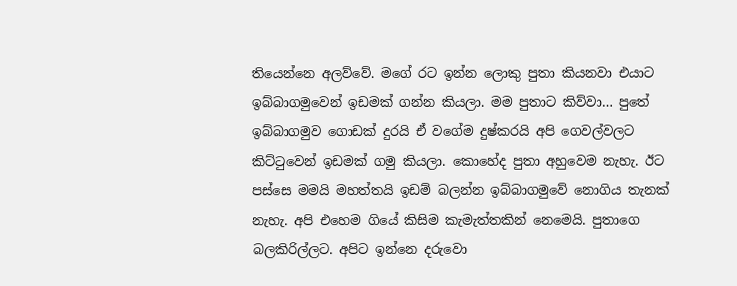තියෙන්නෙ අලව්වේ. මගේ රට ඉන්න ලොකු පුතා කියනවා එයාට ඉබ්බාගමුවෙන් ඉඩමක්‌ ගන්න කියලා. මම පුතාට කිව්වා… පුතේ ඉබ්බාගමුව ගොඩක්‌ දුරයි ඒ වගේම දුෂ්කරයි අපි ගෙවල්වලට කිට්‌ටුවෙන් ඉඩමක්‌ ගමු කියලා. කොහේද පුතා අහුවෙම නැහැ. ඊට පස්‌සෙ මමයි මහත්තයි ඉඩම් බලන්න ඉබ්බාගමුවේ නොගිය තැනක්‌ නැහැ. අපි එහෙම ගියේ කිසිම කැමැත්තකින් නෙමෙයි. පුතාගෙ බලකිරිල්ලට. අපිට ඉන්නෙ දරුවො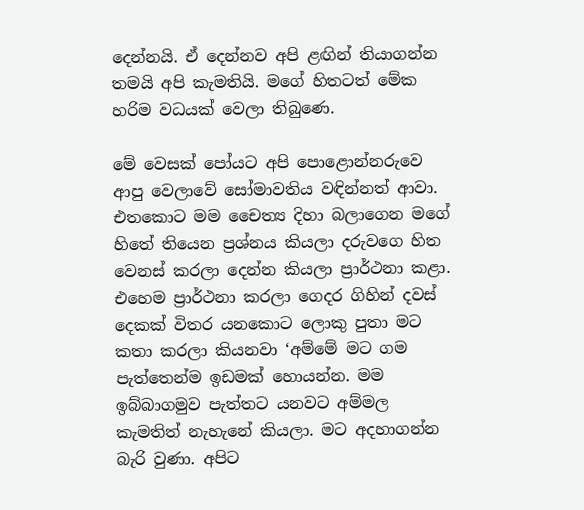දෙන්නයි. ඒ දෙන්නව අපි ළඟින් තියාගන්න තමයි අපි කැමතියි. මගේ හිතටත් මේක හරිම වධයක්‌ වෙලා තිබුණෙ.

මේ වෙසක්‌ පෝයට අපි පොළොන්නරුවෙ ආපු වෙලාවේ සෝමාවතිය වඳින්නත් ආවා. එතකොට මම චෛත්‍ය දිහා බලාගෙන මගේ හිතේ තියෙන ප්‍රශ්නය කියලා දරුවගෙ හිත වෙනස්‌ කරලා දෙන්න කියලා ප්‍රාර්ථනා කළා. එහෙම ප්‍රාර්ථනා කරලා ගෙදර ගිහින් දවස්‌ දෙකක්‌ විතර යනකොට ලොකු පුතා මට කතා කරලා කියනවා ‘අම්මේ මට ගම පැත්තෙන්ම ඉඩමක්‌ හොයන්න. මම ඉබ්බාගමුව පැත්තට යනවට අම්මල කැමතිත් නැහැනේ කියලා. මට අදහාගන්න බැරි වුණා. අපිට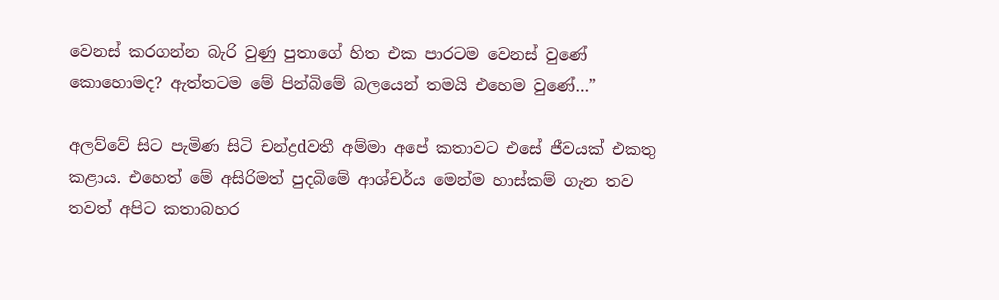වෙනස්‌ කරගන්න බැරි වුණු පුතාගේ හිත එක පාරටම වෙනස්‌ වුණේ කොහොමද? ඇත්තටම මේ පින්බිමේ බලයෙන් තමයි එහෙම වුණේ…”

අලව්වේ සිට පැමිණ සිටි චන්ද්‍රdවතී අම්මා අපේ කතාවට එසේ ජීවයක්‌ එකතු කළාය. එහෙත් මේ අසිරිමත් පුදබිමේ ආශ්චර්ය මෙන්ම හාස්‌කම් ගැන තව තවත් අපිට කතාබහර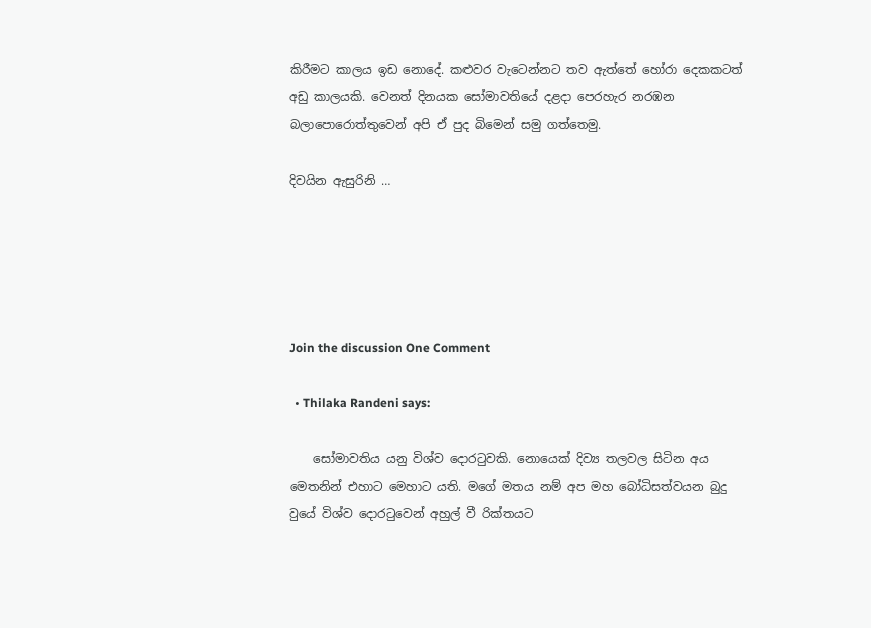කිරීමට කාලය ඉඩ නොදේ. කළුවර වැටෙන්නට තව ඇත්තේ හෝරා දෙකකටත් අඩු කාලයකි. වෙනත් දිනයක සෝමාවතියේ දළදා පෙරහැර නරඹන බලාපොරොත්තුවෙන් අපි ඒ පුද බිමෙන් සමු ගත්තෙමු.

දිවයින ඇසුරිනි …





Join the discussion One Comment

  • Thilaka Randeni says:

    සෝමාවතිය යනු විශ්ව දොරටුවකි. නොයෙක් දිව්‍ය තලවල සිටින අය මෙතනින් එහාට මෙහාට යති. මගේ මතය නම් අප මහ බෝධිසත්වයන බුදු වුයේ විශ්ව දොරටුවෙන් අහුල් වී රික්තයට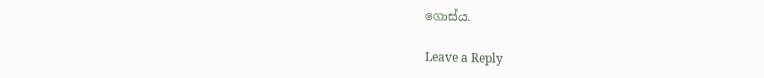ගොස්ය.

Leave a Reply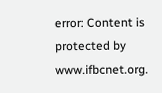error: Content is protected by www.ifbcnet.org.